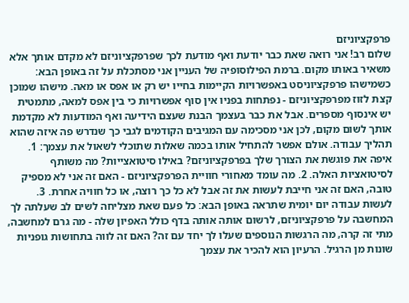פרפקציוניזם
שלום רב! אני רואה שאת כבר יודעת ואף מודעת לכך שפרפקציוניזם לא מקדם אותך אלא משאיר באותו מקום. ברמת הפילוסופיה של העניין אני מסתכלת על זה באופן הבא: כשמישהו פרפקציוניסט באפשרויות הקיימות בחייו יש רק או אפס או מאה. מישהו שמוכן קצת לזוז מפרפקציוניזם - נפתחות בפניו אין סוף אפשרויות כי בין אפס למאה, מתמטית יש אינסוף מספרים. אבל את כבר בעצמך הבנת שעצם הידיעה ואף המודעות לא מקדמת אותך לשום מקום, לכן אני מסכימה עם המגיבים הקודמים לגבי כך שנדרש פה איזה שהוא תהליך עבודה. אולם אפשר להתחיל אותו בכמה שאלות שתוכלי לשאול את עצמך: 1. איפה את פוגשת את הצורך שלך בפרפקציוניזם? באילו סיטואצייות? מה משותף לסיטואציות האלה. 2. מה עומד מאחורי חוויית הפרפקציוניזם - האם זה אני לא מספיק טובה, האם זה אני חייבת לעשות את זה אבל לא כל כך רוצה, או כל חוויה אחרת. 3. לעשות עבודה יום יומית שתראה באופן הבא: כל פעם שאת מצליחה לשים לב שעלתה לך המחשבה על פרפקציוניזם, לרשום אותה אותה בדף כולל האפיון שלה - מה גרם למחשבה, מתי זה קרה, מה הרגשות הנוספים שעלו לך יחד עם זה? האם זה לווה בתחושות גופניות שונות מן הרגיל. הרעיון הוא להכיר את עצמך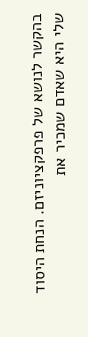בהקשר לנושא של פרפקציוניזם. הנחת היסוד שלי היא שאדם שמכיר את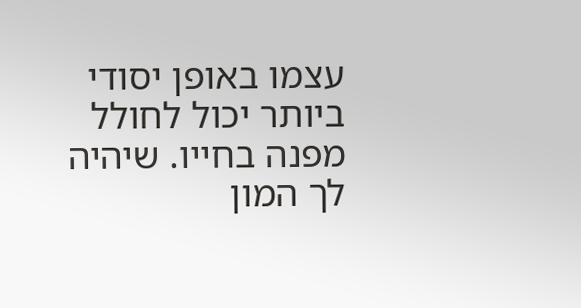עצמו באופן יסודי ביותר יכול לחולל מפנה בחייו. שיהיה לך המון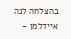בהצלחה לנה איידלמן -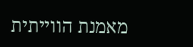מאמנת הווייתית